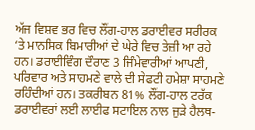ਅੱਜ ਵਿਸ਼ਵ ਭਰ ਵਿਚ ਲੌਂਗ-ਹਾਲ ਡਰਾਈਵਰ ਸਰੀਰਕ ‘ਤੇ ਮਾਨਸਿਕ ਬਿਮਾਰੀਆਂ ਦੇ ਘੇਰੇ ਵਿਚ ਤੇਜ਼ੀ ਆ ਰਹੇ ਹਨ। ਡਰਾਈਵਿੰਗ ਦੌਰਾਣ 3 ਜਿੰਮੇਵਾਰੀਆਂ ਆਪਣੀ, ਪਰਿਵਾਰ ਅਤੇ ਸਾਹਮਣੇ ਵਾਲੇ ਦੀ ਸੇਫਟੀ ਹਮੇਸ਼ਾ ਸਾਹਮਣੇ ਰਹਿੰਦੀਆਂ ਹਨ। ਤਕਰੀਬਨ 81% ਲੌਂਗ-ਹਾਲ ਟਰੱਕ ਡਰਾਈਵਰਾਂ ਲਈ ਲਾਈਫ ਸਟਾਇਲ ਨਾਲ ਜੁੜੇ ਹੈਲਥ-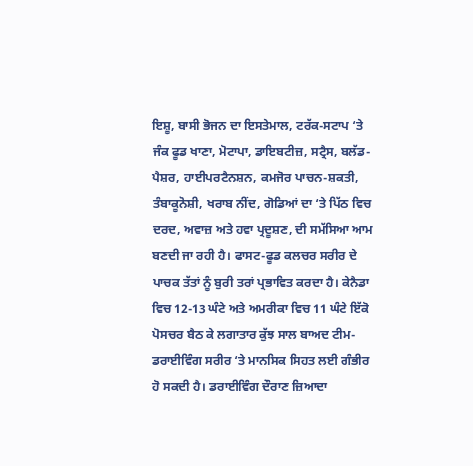ਇਸ਼ੂ, ਬਾਸੀ ਭੋਜਨ ਦਾ ਇਸਤੇਮਾਲ, ਟਰੱਕ-ਸਟਾਪ ‘ਤੇ ਜੰਕ ਫੂਡ ਖਾਣਾ, ਮੋਟਾਪਾ, ਡਾਇਬਟੀਜ਼, ਸਟ੍ਰੈਸ, ਬਲੱਡ-ਪੈਸ਼ਰ, ਹਾਈਪਰਟੈਨਸ਼ਨ, ਕਮਜੋਰ ਪਾਚਨ-ਸ਼ਕਤੀ, ਤੰਬਾਕੂਨੋਸ਼ੀ, ਖਰਾਬ ਨੀਂਦ, ਗੋਡਿਆਂ ਦਾ ‘ਤੇ ਪਿੱਠ ਵਿਚ ਦਰਦ, ਅਵਾਜ਼ ਅਤੇ ਹਵਾ ਪ੍ਰਦੂਸ਼ਣ, ਦੀ ਸਮੱਸਿਆ ਆਮ ਬਣਦੀ ਜਾ ਰਹੀ ਹੈ। ਫਾਸਟ-ਫੂਡ ਕਲਚਰ ਸਰੀਰ ਦੇ ਪਾਚਕ ਤੱਤਾਂ ਨੂੰ ਬੁਰੀ ਤਰਾਂ ਪ੍ਰਭਾਵਿਤ ਕਰਦਾ ਹੈ। ਕੇਨੈਡਾ ਵਿਚ 12-13 ਘੰਟੇ ਅਤੇ ਅਮਰੀਕਾ ਵਿਚ 11 ਘੰਟੇ ਇੱਕੋ ਪੋਸਚਰ ਬੈਠ ਕੇ ਲਗਾਤਾਰ ਕੁੱਝ ਸਾਲ ਬਾਅਦ ਟੀਮ-ਡਰਾਈਵਿੰਗ ਸਰੀਰ ‘ਤੇ ਮਾਨਸਿਕ ਸਿਹਤ ਲਈ ਗੰਭੀਰ ਹੋ ਸਕਦੀ ਹੈ। ਡਰਾਈਵਿੰਗ ਦੌਰਾਣ ਜ਼ਿਆਦਾ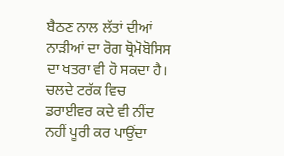ਬੈਠਣ ਨਾਲ ਲੱਤਾਂ ਦੀਆਂ ਨਾੜੀਆਂ ਦਾ ਰੋਗ ਥ੍ਰੋਮੋਬੋਸਿਸ ਦਾ ਖਤਰਾ ਵੀ ਹੋ ਸਕਦਾ ਹੈ। ਚਲਦੇ ਟਰੱਕ ਵਿਚ ਡਰਾਈਵਰ ਕਦੇ ਵੀ ਨੀਂਦ ਨਹੀਂ ਪੂਰੀ ਕਰ ਪਾਉਂਦਾ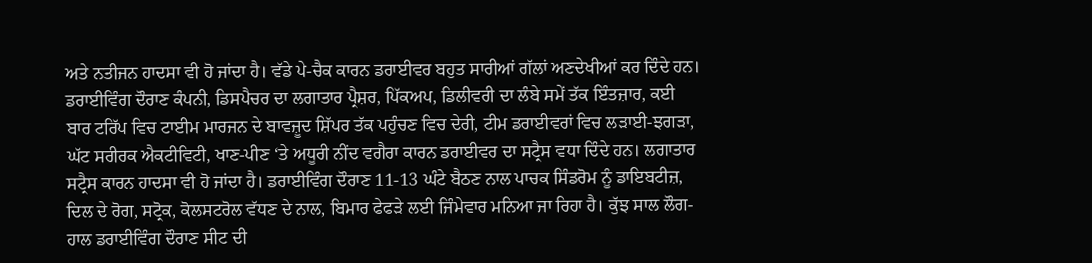ਅਤੇ ਨਤੀਜਨ ਹਾਦਸਾ ਵੀ ਹੋ ਜਾਂਦਾ ਹੈ। ਵੱਡੇ ਪੇ-ਚੈਕ ਕਾਰਨ ਡਰਾਈਵਰ ਬਹੁਤ ਸਾਰੀਆਂ ਗੱਲਾਂ ਅਣਦੇਖੀਆਂ ਕਰ ਦਿੰਦੇ ਹਨ।
ਡਰਾਈਵਿੰਗ ਦੌਰਾਣ ਕੰਪਨੀ, ਡਿਸਪੈਚਰ ਦਾ ਲਗਾਤਾਰ ਪ੍ਰੈਸ਼ਰ, ਪਿੱਕਅਪ, ਡਿਲੀਵਰੀ ਦਾ ਲੰਬੇ ਸਮੇਂ ਤੱਕ ਇੰਤਜ਼ਾਰ, ਕਈ ਬਾਰ ਟਰਿੱਪ ਵਿਚ ਟਾਈਮ ਮਾਰਜਨ ਦੇ ਬਾਵਜ਼ੂਦ ਸ਼ਿੱਪਰ ਤੱਕ ਪਹੁੰਚਣ ਵਿਚ ਦੇਰੀ, ਟੀਮ ਡਰਾਈਵਰਾਂ ਵਿਚ ਲੜਾਈ-ਝਗੜਾ, ਘੱਟ ਸਰੀਰਕ ਐਕਟੀਵਿਟੀ, ਖਾਣ-ਪੀਣ ‘ਤੇ ਅਧੂਰੀ ਨੀਂਦ ਵਗੈਰਾ ਕਾਰਨ ਡਰਾਈਵਰ ਦਾ ਸਟ੍ਰੈਸ ਵਧਾ ਦਿੰਦੇ ਹਨ। ਲਗਾਤਾਰ ਸਟ੍ਰੈਸ ਕਾਰਨ ਹਾਦਸਾ ਵੀ ਹੋ ਜਾਂਦਾ ਹੈ। ਡਰਾਈਵਿੰਗ ਦੌਰਾਣ 11-13 ਘੰਟੇ ਬੈਠਣ ਨਾਲ ਪਾਚਕ ਸਿੰਡਰੋਮ ਨੂੰ ਡਾਇਬਟੀਜ਼, ਦਿਲ ਦੇ ਰੋਗ, ਸਟ੍ਰੋਕ, ਕੋਲਸਟਰੋਲ ਵੱਧਣ ਦੇ ਨਾਲ, ਬਿਮਾਰ ਫੇਫੜੇ ਲਈ ਜਿੰਮੇਵਾਰ ਮਨਿਆ ਜਾ ਰਿਹਾ ਹੈ। ਕੁੱਝ ਸਾਲ ਲੌਗ-ਹਾਲ ਡਰਾਈਵਿੰਗ ਦੌਰਾਣ ਸੀਟ ਦੀ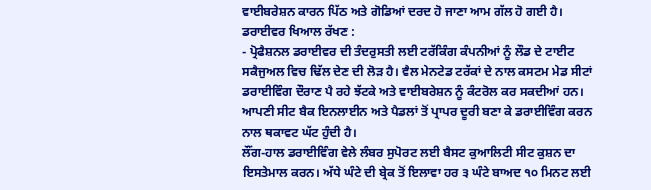ਵਾਈਬਰੇਸ਼ਨ ਕਾਰਨ ਪਿੱਠ ਅਤੇ ਗੋਡਿਆਂ ਦਰਦ ਹੋ ਜਾਣਾ ਆਮ ਗੱਲ ਹੋ ਗਈ ਹੈ।
ਡਰਾਈਵਰ ਖਿਆਲ ਰੱਖਣ :
- ਪ੍ਰੋਫੈਸ਼ਨਲ ਡਰਾਈਵਰ ਦੀ ਤੰਦਰੁਸਤੀ ਲਈ ਟਰੱਕਿੰਗ ਕੰਪਨੀਆਂ ਨੂੰ ਲੌਡ ਦੇ ਟਾਈਟ ਸਕੈਜੁਅਲ ਵਿਚ ਢਿੱਲ ਦੇਣ ਦੀ ਲੋੜ ਹੈ। ਵੈਲ ਮੇਨਟੇਡ ਟਰੱਕਾਂ ਦੇ ਨਾਲ ਕਸਟਮ ਮੇਡ ਸੀਟਾਂ ਡਰਾਈਵਿੰਗ ਦੌਰਾਣ ਪੈ ਰਹੇ ਝੱਟਕੇ ਅਤੇ ਵਾਈਬਰੇਸ਼ਨ ਨੂੰ ਕੰਟਰੋਲ ਕਰ ਸਕਦੀਆਂ ਹਨ। ਆਪਣੀ ਸੀਟ ਬੈਕ ਇਨਲਾਈਨ ਅਤੇ ਪੈਡਲਾਂ ਤੋਂ ਪ੍ਰਾਪਰ ਦੂਰੀ ਬਣਾ ਕੇ ਡਰਾਈਵਿੰਗ ਕਰਨ ਨਾਲ ਥਕਾਵਟ ਘੱਟ ਹੁੰਦੀ ਹੈ।
ਲੌਂਗ-ਹਾਲ ਡਰਾਈਵਿੰਗ ਵੇਲੇ ਲੰਬਰ ਸੁਪੋਰਟ ਲਈ ਬੈਸਟ ਕੁਆਲਿਟੀ ਸੀਟ ਕੁਸ਼ਨ ਦਾ ਇਸਤੇਮਾਲ ਕਰਨ। ਅੱਧੇ ਘੰਟੇ ਦੀ ਬ੍ਰੇਕ ਤੋਂ ਇਲਾਵਾ ਹਰ ੩ ਘੰਟੇ ਬਾਅਦ ੧੦ ਮਿਨਟ ਲਈ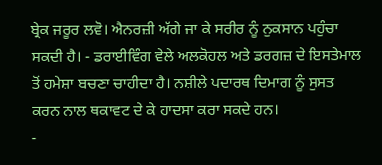ਬ੍ਰੇਕ ਜਰੂਰ ਲਵੋ। ਐਨਰਜ਼ੀ ਅੱਗੇ ਜਾ ਕੇ ਸਰੀਰ ਨੂੰ ਨੁਕਸਾਨ ਪਹੁੰਚਾ ਸਕਦੀ ਹੈ। - ਡਰਾਈਵਿੰਗ ਵੇਲੇ ਅਲਕੋਹਲ ਅਤੇ ਡਰਗਜ਼ ਦੇ ਇਸਤੇਮਾਲ ਤੋਂ ਹਮੇਸ਼ਾ ਬਚਣਾ ਚਾਹੀਦਾ ਹੈ। ਨਸ਼ੀਲੇ ਪਦਾਰਥ ਦਿਮਾਗ ਨੂੰ ਸੁਸਤ ਕਰਨ ਨਾਲ ਥਕਾਵਟ ਦੇ ਕੇ ਹਾਦਸਾ ਕਰਾ ਸਕਦੇ ਹਨ।
-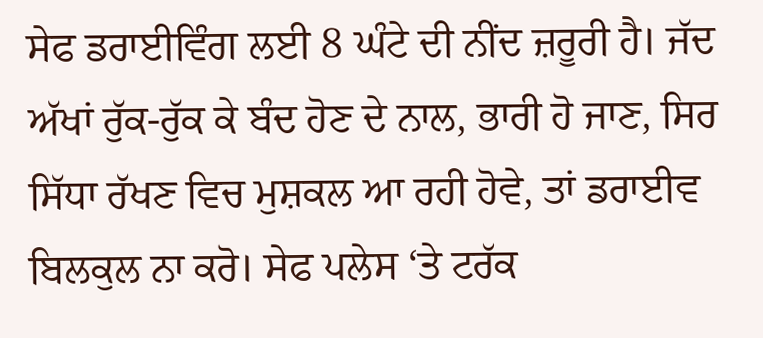ਸੇਫ ਡਰਾਈਵਿੰਗ ਲਈ 8 ਘੰਟੇ ਦੀ ਨੀਂਦ ਜ਼ਰੂਰੀ ਹੈ। ਜੱਦ ਅੱਖਾਂ ਰੁੱਕ-ਰੁੱਕ ਕੇ ਬੰਦ ਹੋਣ ਦੇ ਨਾਲ, ਭਾਰੀ ਹੋ ਜਾਣ, ਸਿਰ ਸਿੱਧਾ ਰੱਖਣ ਵਿਚ ਮੁਸ਼ਕਲ ਆ ਰਹੀ ਹੋਵੇ, ਤਾਂ ਡਰਾਈਵ ਬਿਲਕੁਲ ਨਾ ਕਰੋ। ਸੇਫ ਪਲੇਸ ‘ਤੇ ਟਰੱਕ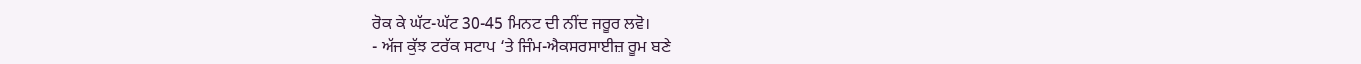ਰੋਕ ਕੇ ਘੱਟ-ਘੱਟ 30-45 ਮਿਨਟ ਦੀ ਨੀਂਦ ਜਰੂਰ ਲਵੋ।
- ਅੱਜ ਕੁੱਝ ਟਰੱਕ ਸਟਾਪ ‘ਤੇ ਜਿੰਮ-ਐਕਸਰਸਾਈਜ਼ ਰੂਮ ਬਣੇ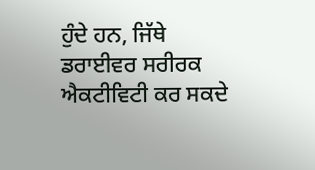ਹੁੰਦੇ ਹਨ, ਜਿੱਥੇ ਡਰਾਈਵਰ ਸਰੀਰਕ ਐਕਟੀਵਿਟੀ ਕਰ ਸਕਦੇ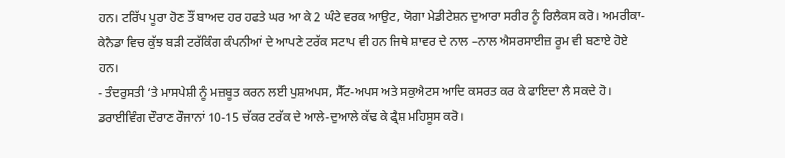ਹਨ। ਟਰਿੱਪ ਪੂਰਾ ਹੋਣ ਤੌਂ ਬਾਅਦ ਹਰ ਹਫਤੇ ਘਰ ਆ ਕੇ 2 ਘੰਟੇ ਵਰਕ ਆਉਟ, ਯੋਗਾ ਮੇਡੀਟੇਸ਼ਨ ਦੁਆਰਾ ਸਰੀਰ ਨੂੰ ਰਿਲੈਕਸ ਕਰੋ। ਅਮਰੀਕਾ-ਕੇਨੈਡਾ ਵਿਚ ਕੁੱਝ ਬੜੀ ਟਰੱਕਿੰਗ ਕੰਪਨੀਆਂ ਦੇ ਆਪਣੇ ਟਰੱਕ ਸਟਾਪ ਵੀ ਹਨ ਜਿਥੇ ਸ਼ਾਵਰ ਦੇ ਨਾਲ –ਨਾਲ ਐਸਰਸਾਈਜ਼ ਰੂਮ ਵੀ ਬਣਾਏ ਹੋਏ ਹਨ।
- ਤੰਦਰੁਸਤੀ ‘ਤੇ ਮਾਸਪੇਸ਼ੀ ਨੂੰ ਮਜ਼ਬੂਤ ਕਰਨ ਲਈ ਪੁਸ਼ਅਪਸ, ਸੈੱਟ-ਅਪਸ ਅਤੇ ਸਕੁਐਟਸ ਆਦਿ ਕਸਰਤ ਕਰ ਕੇ ਫਾਇਦਾ ਲੈ ਸਕਦੇ ਹੋ। ਡਰਾਈਵਿੰਗ ਦੌਰਾਣ ਰੌਜਾਨਾਂ 10-15 ਚੱਕਰ ਟਰੱਕ ਦੇ ਆਲੇ-ਦੁਆਲੇ ਕੱਢ ਕੇ ਫ੍ਰੈਸ਼ ਮਹਿਸੂਸ ਕਰੋ।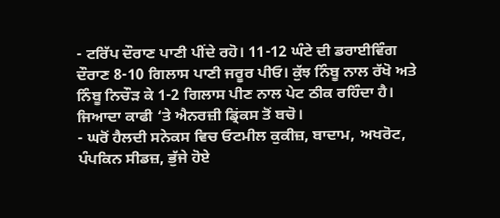- ਟਰਿੱਪ ਦੌਰਾਣ ਪਾਣੀ ਪੀਂਦੇ ਰਹੋ। 11-12 ਘੰਟੇ ਦੀ ਡਰਾਈਵਿੰਗ ਦੌਰਾਣ 8-10 ਗਿਲਾਸ ਪਾਣੀ ਜਰੂਰ ਪੀਓ। ਕੁੱਝ ਨਿੰਬੂ ਨਾਲ ਰੱਖੋ ਅਤੇ ਨਿੰਬੂ ਨਿਚੌੜ ਕੇ 1-2 ਗਿਲਾਸ ਪੀਣ ਨਾਲ ਪੇਟ ਠੀਕ ਰਹਿੰਦਾ ਹੈ। ਜਿਆਦਾ ਕਾਫੀ ‘ਤੇ ਐਨਰਜ਼ੀ ਡ੍ਰਿਂਕਸ ਤੋਂ ਬਚੋ।
- ਘਰੋਂ ਹੈਲਦੀ ਸਨੇਕਸ ਵਿਚ ਓਟਮੀਲ ਕੁਕੀਜ਼, ਬਾਦਾਮ, ਅਖਰੋਟ, ਪੰਪਕਿਨ ਸੀਡਜ਼, ਭੁੱਜੇ ਹੋਏ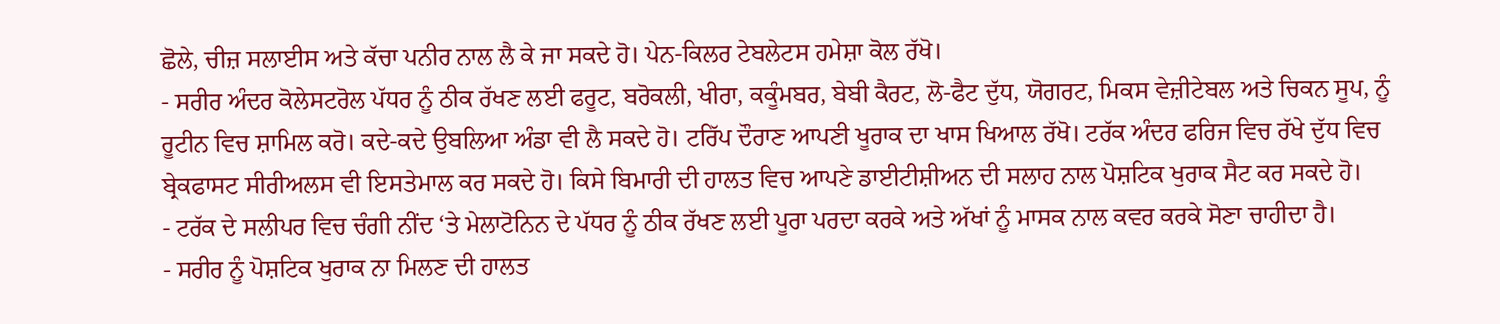ਛੋਲੇ, ਚੀਜ਼ ਸਲਾਈਸ ਅਤੇ ਕੱਚਾ ਪਨੀਰ ਨਾਲ ਲੈ ਕੇ ਜਾ ਸਕਦੇ ਹੋ। ਪੇਨ-ਕਿਲਰ ਟੇਬਲੇਟਸ ਹਮੇਸ਼ਾ ਕੋਲ ਰੱਖੋ।
- ਸਰੀਰ ਅੰਦਰ ਕੋਲੇਸਟਰੋਲ ਪੱਧਰ ਨੂੰ ਠੀਕ ਰੱਖਣ ਲਈ ਫਰੂਟ, ਬਰੋਕਲੀ, ਖੀਰਾ, ਕਕੂੰਮਬਰ, ਬੇਬੀ ਕੈਰਟ, ਲੋ-ਫੈਟ ਦੁੱਧ, ਯੋਗਰਟ, ਮਿਕਸ ਵੇਜ਼ੀਟੇਬਲ ਅਤੇ ਚਿਕਨ ਸੂਪ, ਨੂੰ ਰੂਟੀਨ ਵਿਚ ਸ਼ਾਮਿਲ ਕਰੋ। ਕਦੇ-ਕਦੇ ਉਬਲਿਆ ਅੰਡਾ ਵੀ ਲੈ ਸਕਦੇ ਹੋ। ਟਰਿੱਪ ਦੌਰਾਣ ਆਪਣੀ ਖੂਰਾਕ ਦਾ ਖਾਸ ਖਿਆਲ ਰੱਖੋ। ਟਰੱਕ ਅੰਦਰ ਫਰਿਜ ਵਿਚ ਰੱਖੇ ਦੁੱਧ ਵਿਚ ਬ੍ਰੇਕਫਾਸਟ ਸੀਰੀਅਲਸ ਵੀ ਇਸਤੇਮਾਲ ਕਰ ਸਕਦੇ ਹੋ। ਕਿਸੇ ਬਿਮਾਰੀ ਦੀ ਹਾਲਤ ਵਿਚ ਆਪਣੇ ਡਾਈਟੀਸ਼ੀਅਨ ਦੀ ਸਲਾਹ ਨਾਲ ਪੋਸ਼ਟਿਕ ਖੁਰਾਕ ਸੈਟ ਕਰ ਸਕਦੇ ਹੋ।
- ਟਰੱਕ ਦੇ ਸਲੀਪਰ ਵਿਚ ਚੰਗੀ ਨੀਂਦ ‘ਤੇ ਮੇਲਾਟੋਨਿਨ ਦੇ ਪੱਧਰ ਨੂੰ ਠੀਕ ਰੱਖਣ ਲਈ ਪੂਰਾ ਪਰਦਾ ਕਰਕੇ ਅਤੇ ਅੱਖਾਂ ਨੂੰ ਮਾਸਕ ਨਾਲ ਕਵਰ ਕਰਕੇ ਸੋਣਾ ਚਾਹੀਦਾ ਹੈ।
- ਸਰੀਰ ਨੂੰ ਪੋਸ਼ਟਿਕ ਖੁਰਾਕ ਨਾ ਮਿਲਣ ਦੀ ਹਾਲਤ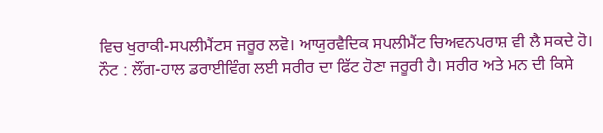ਵਿਚ ਖੁਰਾਕੀ-ਸਪਲੀਮੈਂਟਸ ਜਰੂਰ ਲਵੋ। ਆਯੁਰਵੈਦਿਕ ਸਪਲੀਮੈਂਟ ਚਿਅਵਨਪਰਾਸ਼ ਵੀ ਲੈ ਸਕਦੇ ਹੋ।
ਨੌਟ : ਲੌਂਗ-ਹਾਲ ਡਰਾਈਵਿੰਗ ਲਈ ਸਰੀਰ ਦਾ ਫਿੱਟ ਹੋਣਾ ਜਰੂਰੀ ਹੈ। ਸਰੀਰ ਅਤੇ ਮਨ ਦੀ ਕਿਸੇ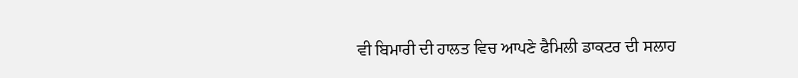ਵੀ ਬਿਮਾਰੀ ਦੀ ਹਾਲਤ ਵਿਚ ਆਪਣੇ ਫੈਮਿਲੀ ਡਾਕਟਰ ਦੀ ਸਲਾਹ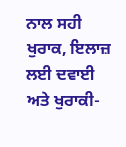ਨਾਲ ਸਹੀ ਖੁਰਾਕ, ਇਲਾਜ਼ ਲਈ ਦਵਾਈ ਅਤੇ ਖੁਰਾਕੀ-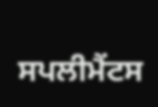ਸਪਲੀਮੈਂਟਸ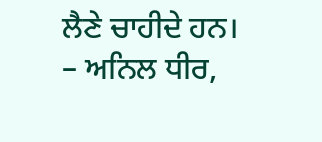ਲੈਣੇ ਚਾਹੀਦੇ ਹਨ।
– ਅਨਿਲ ਧੀਰ,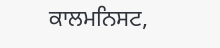ਕਾਲਮਨਿਸਟ,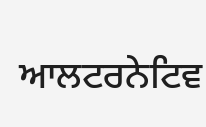ਆਲਟਰਨੇਟਿਵ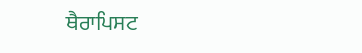ਥੈਰਾਪਿਸਟ